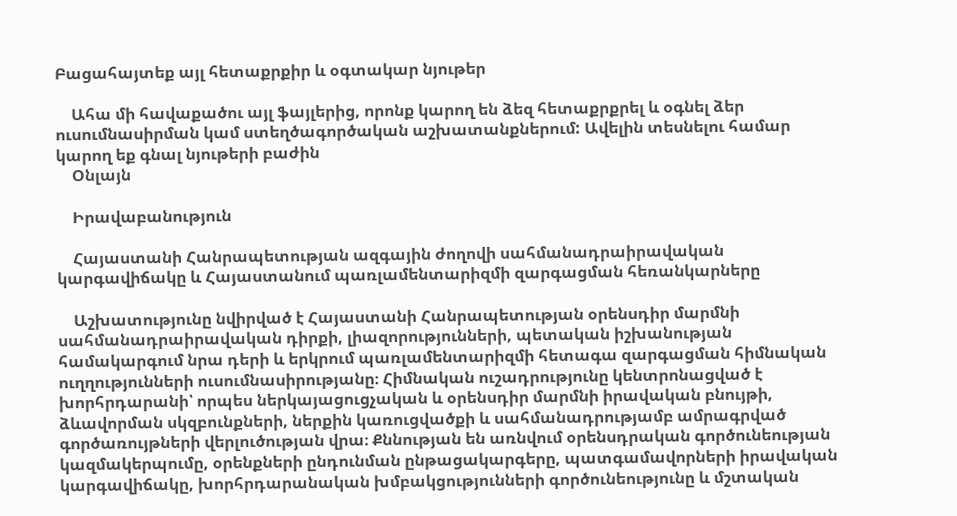Բացահայտեք այլ հետաքրքիր և օգտակար նյութեր

    Ահա մի հավաքածու այլ ֆայլերից, որոնք կարող են ձեզ հետաքրքրել և օգնել ձեր ուսումնասիրման կամ ստեղծագործական աշխատանքներում: Ավելին տեսնելու համար կարող եք գնալ նյութերի բաժին
    Օնլայն

    Իրավաբանություն

    Հայաստանի Հանրապետության ազգային ժողովի սահմանադրաիրավական կարգավիճակը և Հայաստանում պառլամենտարիզմի զարգացման հեռանկարները

    Աշխատությունը նվիրված է Հայաստանի Հանրապետության օրենսդիր մարմնի սահմանադրաիրավական դիրքի, լիազորությունների, պետական իշխանության համակարգում նրա դերի և երկրում պառլամենտարիզմի հետագա զարգացման հիմնական ուղղությունների ուսումնասիրությանը։ Հիմնական ուշադրությունը կենտրոնացված է խորհրդարանի՝ որպես ներկայացուցչական և օրենսդիր մարմնի իրավական բնույթի, ձևավորման սկզբունքների, ներքին կառուցվածքի և սահմանադրությամբ ամրագրված գործառույթների վերլուծության վրա։ Քննության են առնվում օրենսդրական գործունեության կազմակերպումը, օրենքների ընդունման ընթացակարգերը, պատգամավորների իրավական կարգավիճակը, խորհրդարանական խմբակցությունների գործունեությունը և մշտական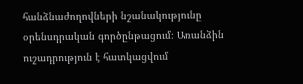հանձնաժողովների նշանակությունը օրենսդրական գործընթացում։ Առանձին ուշադրություն է հատկացվում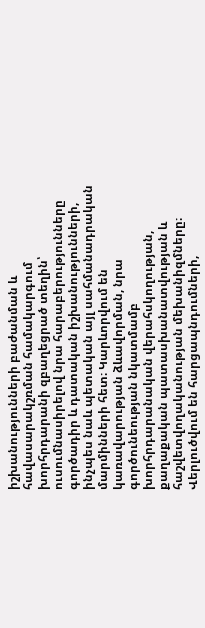իշխանությունների բաժանման և հավասարակշռման համակարգում խորհրդարանի զբաղեցրած տեղին՝ ուսումնասիրելով նրա հարաբերությունները գործադիր և դատական իշխանությունների, ինչպես նաև պետական այլ սահմանադրական մարմինների հետ։ Կարևորվում են կառավարության ձևավորման, նրա գործունեության նկատմամբ խորհրդարանական վերահսկողության, քաղաքական պատասխանատվության և հաշվետվողականության մեխանիզմները։ Վերլուծվում են հարցապնդումների,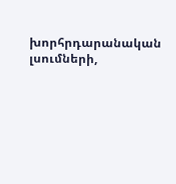խորհրդարանական լսումների,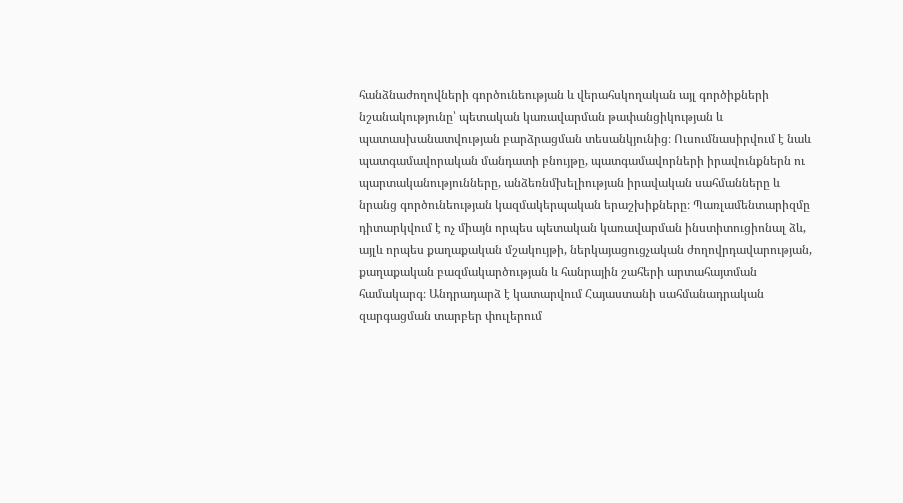հանձնաժողովների գործունեության և վերահսկողական այլ գործիքների նշանակությունը՝ պետական կառավարման թափանցիկության և պատասխանատվության բարձրացման տեսանկյունից։ Ուսումնասիրվում է նաև պատգամավորական մանդատի բնույթը, պատգամավորների իրավունքներն ու պարտականությունները, անձեռնմխելիության իրավական սահմանները և նրանց գործունեության կազմակերպական երաշխիքները։ Պառլամենտարիզմը դիտարկվում է ոչ միայն որպես պետական կառավարման ինստիտուցիոնալ ձև, այլև որպես քաղաքական մշակույթի, ներկայացուցչական ժողովրդավարության, քաղաքական բազմակարծության և հանրային շահերի արտահայտման համակարգ։ Անդրադարձ է կատարվում Հայաստանի սահմանադրական զարգացման տարբեր փուլերում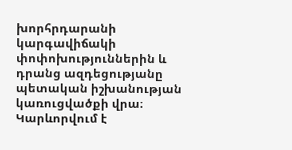խորհրդարանի կարգավիճակի փոփոխություններին և դրանց ազդեցությանը պետական իշխանության կառուցվածքի վրա։ Կարևորվում է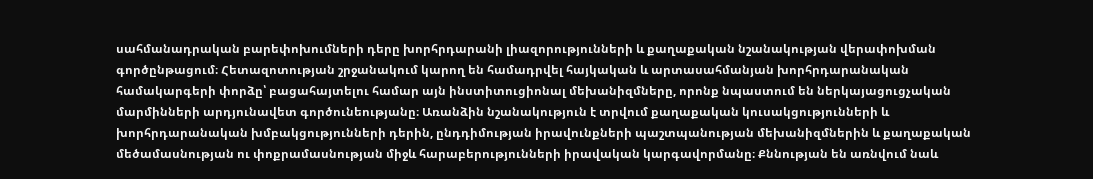սահմանադրական բարեփոխումների դերը խորհրդարանի լիազորությունների և քաղաքական նշանակության վերափոխման գործընթացում։ Հետազոտության շրջանակում կարող են համադրվել հայկական և արտասահմանյան խորհրդարանական համակարգերի փորձը՝ բացահայտելու համար այն ինստիտուցիոնալ մեխանիզմները, որոնք նպաստում են ներկայացուցչական մարմինների արդյունավետ գործունեությանը։ Առանձին նշանակություն է տրվում քաղաքական կուսակցությունների և խորհրդարանական խմբակցությունների դերին, ընդդիմության իրավունքների պաշտպանության մեխանիզմներին և քաղաքական մեծամասնության ու փոքրամասնության միջև հարաբերությունների իրավական կարգավորմանը։ Քննության են առնվում նաև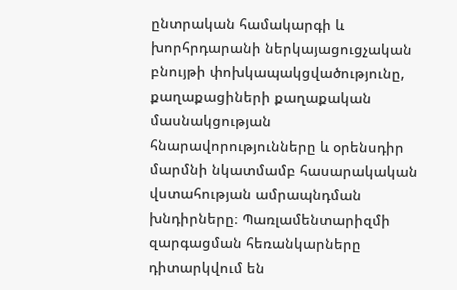ընտրական համակարգի և խորհրդարանի ներկայացուցչական բնույթի փոխկապակցվածությունը, քաղաքացիների քաղաքական մասնակցության հնարավորությունները և օրենսդիր մարմնի նկատմամբ հասարակական վստահության ամրապնդման խնդիրները։ Պառլամենտարիզմի զարգացման հեռանկարները դիտարկվում են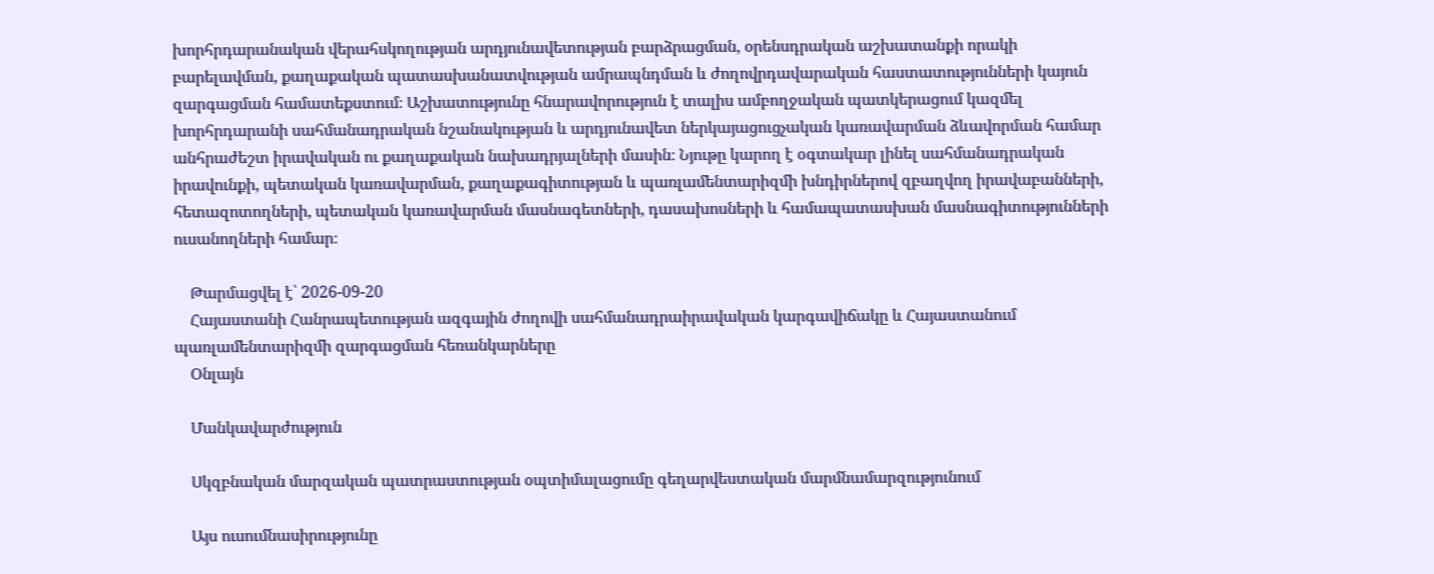խորհրդարանական վերահսկողության արդյունավետության բարձրացման, օրենսդրական աշխատանքի որակի բարելավման, քաղաքական պատասխանատվության ամրապնդման և ժողովրդավարական հաստատությունների կայուն զարգացման համատեքստում։ Աշխատությունը հնարավորություն է տալիս ամբողջական պատկերացում կազմել խորհրդարանի սահմանադրական նշանակության և արդյունավետ ներկայացուցչական կառավարման ձևավորման համար անհրաժեշտ իրավական ու քաղաքական նախադրյալների մասին։ Նյութը կարող է օգտակար լինել սահմանադրական իրավունքի, պետական կառավարման, քաղաքագիտության և պառլամենտարիզմի խնդիրներով զբաղվող իրավաբանների, հետազոտողների, պետական կառավարման մասնագետների, դասախոսների և համապատասխան մասնագիտությունների ուսանողների համար։

    Թարմացվել է՝ 2026-09-20
    Հայաստանի Հանրապետության ազգային ժողովի սահմանադրաիրավական կարգավիճակը և Հայաստանում պառլամենտարիզմի զարգացման հեռանկարները
    Օնլայն

    Մանկավարժություն

    Սկզբնական մարզական պատրաստության օպտիմալացումը գեղարվեստական մարմնամարզությունում

    Այս ուսումնասիրությունը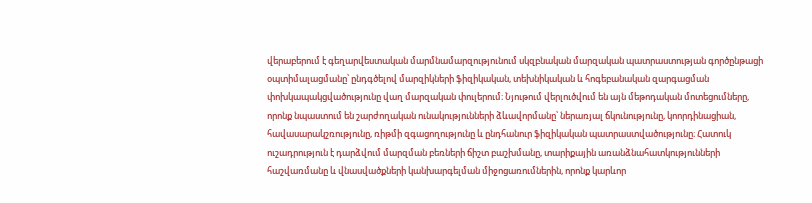վերաբերում է գեղարվեստական մարմնամարզությունում սկզբնական մարզական պատրաստության գործընթացի օպտիմալացմանը՝ ընդգծելով մարզիկների ֆիզիկական, տեխնիկական և հոգեբանական զարգացման փոխկապակցվածությունը վաղ մարզական փուլերում։ Նյութում վերլուծվում են այն մեթոդական մոտեցումները, որոնք նպաստում են շարժողական ունակությունների ձևավորմանը՝ ներառյալ ճկունությունը, կոորդինացիան, հավասարակշռությունը, ռիթմի զգացողությունը և ընդհանուր ֆիզիկական պատրաստվածությունը։ Հատուկ ուշադրություն է դարձվում մարզման բեռների ճիշտ բաշխմանը, տարիքային առանձնահատկությունների հաշվառմանը և վնասվածքների կանխարգելման միջոցառումներին, որոնք կարևոր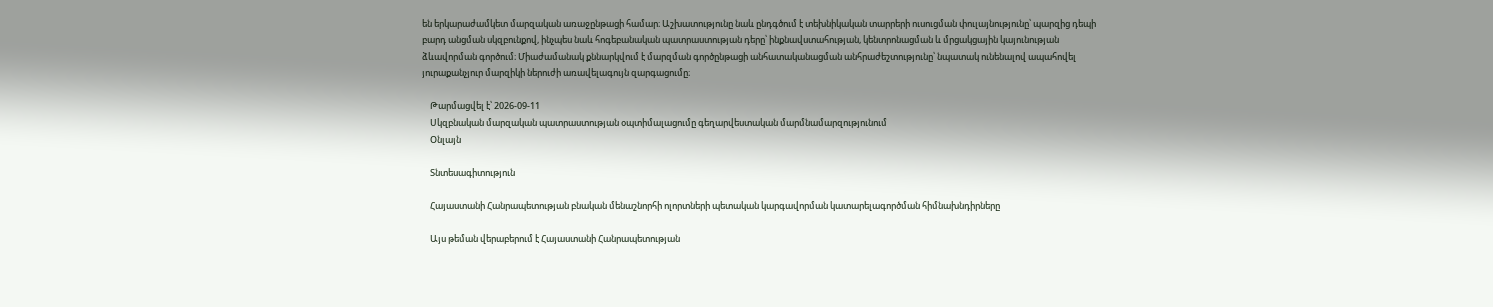են երկարաժամկետ մարզական առաջընթացի համար։ Աշխատությունը նաև ընդգծում է տեխնիկական տարրերի ուսուցման փուլայնությունը՝ պարզից դեպի բարդ անցման սկզբունքով, ինչպես նաև հոգեբանական պատրաստության դերը՝ ինքնավստահության, կենտրոնացման և մրցակցային կայունության ձևավորման գործում։ Միաժամանակ քննարկվում է մարզման գործընթացի անհատականացման անհրաժեշտությունը՝ նպատակ ունենալով ապահովել յուրաքանչյուր մարզիկի ներուժի առավելագույն զարգացումը։

    Թարմացվել է՝ 2026-09-11
    Սկզբնական մարզական պատրաստության օպտիմալացումը գեղարվեստական մարմնամարզությունում
    Օնլայն

    Տնտեսագիտություն

    Հայաստանի Հանրապետության բնական մենաշնորհի ոլորտների պետական կարգավորման կատարելագործման հիմնախնդիրները

    Այս թեման վերաբերում է Հայաստանի Հանրապետության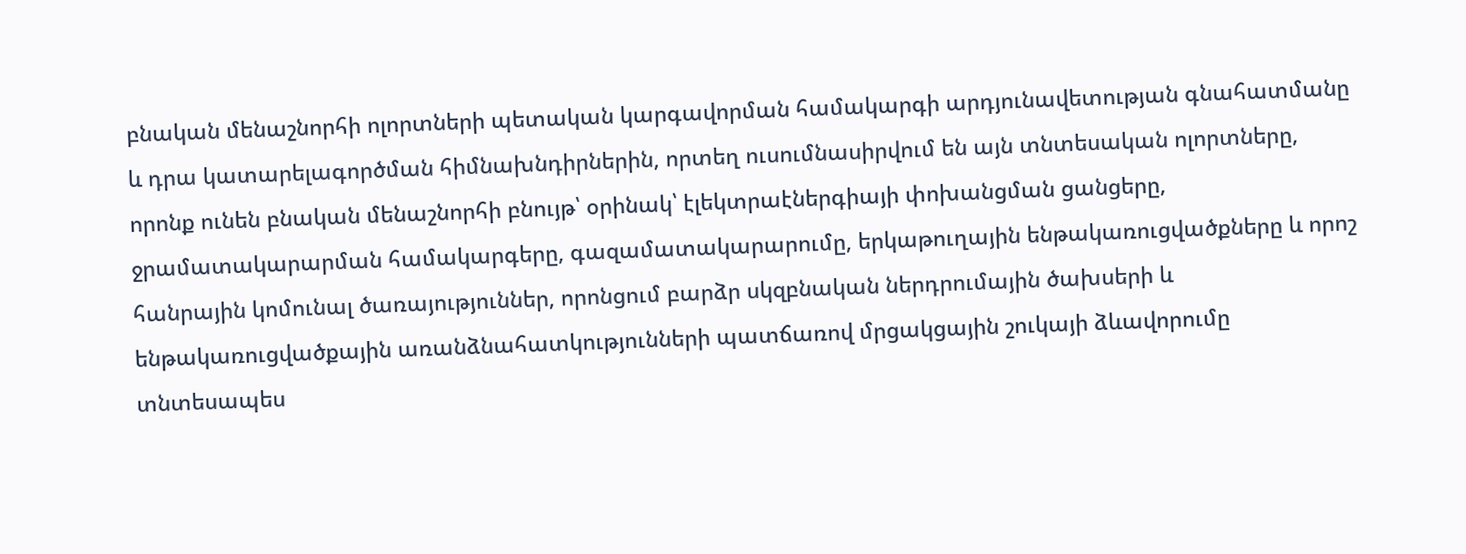բնական մենաշնորհի ոլորտների պետական կարգավորման համակարգի արդյունավետության գնահատմանը և դրա կատարելագործման հիմնախնդիրներին, որտեղ ուսումնասիրվում են այն տնտեսական ոլորտները, որոնք ունեն բնական մենաշնորհի բնույթ՝ օրինակ՝ էլեկտրաէներգիայի փոխանցման ցանցերը, ջրամատակարարման համակարգերը, գազամատակարարումը, երկաթուղային ենթակառուցվածքները և որոշ հանրային կոմունալ ծառայություններ, որոնցում բարձր սկզբնական ներդրումային ծախսերի և ենթակառուցվածքային առանձնահատկությունների պատճառով մրցակցային շուկայի ձևավորումը տնտեսապես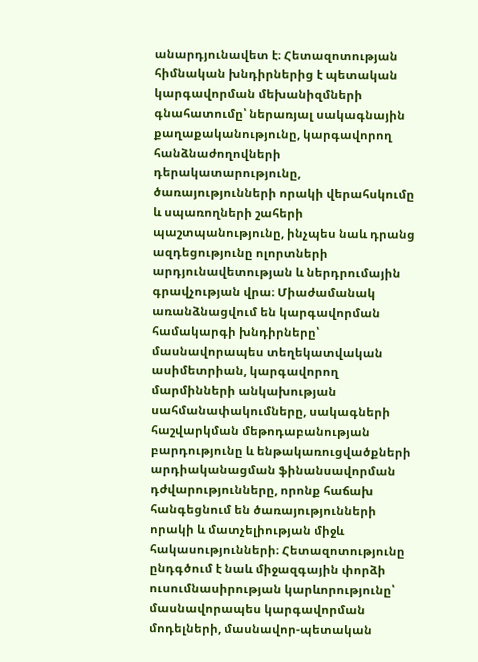անարդյունավետ է։ Հետազոտության հիմնական խնդիրներից է պետական կարգավորման մեխանիզմների գնահատումը՝ ներառյալ սակագնային քաղաքականությունը, կարգավորող հանձնաժողովների դերակատարությունը, ծառայությունների որակի վերահսկումը և սպառողների շահերի պաշտպանությունը, ինչպես նաև դրանց ազդեցությունը ոլորտների արդյունավետության և ներդրումային գրավչության վրա։ Միաժամանակ առանձնացվում են կարգավորման համակարգի խնդիրները՝ մասնավորապես տեղեկատվական ասիմետրիան, կարգավորող մարմինների անկախության սահմանափակումները, սակագների հաշվարկման մեթոդաբանության բարդությունը և ենթակառուցվածքների արդիականացման ֆինանսավորման դժվարությունները, որոնք հաճախ հանգեցնում են ծառայությունների որակի և մատչելիության միջև հակասությունների։ Հետազոտությունը ընդգծում է նաև միջազգային փորձի ուսումնասիրության կարևորությունը՝ մասնավորապես կարգավորման մոդելների, մասնավոր-պետական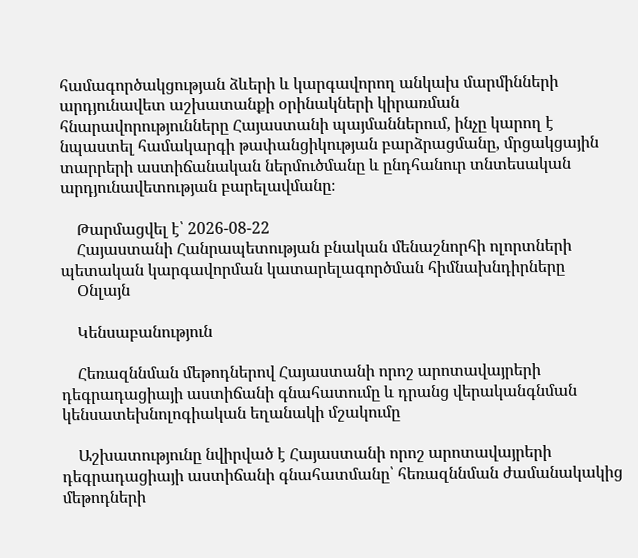համագործակցության ձևերի և կարգավորող անկախ մարմինների արդյունավետ աշխատանքի օրինակների կիրառման հնարավորությունները Հայաստանի պայմաններում, ինչը կարող է նպաստել համակարգի թափանցիկության բարձրացմանը, մրցակցային տարրերի աստիճանական ներմուծմանը և ընդհանուր տնտեսական արդյունավետության բարելավմանը։

    Թարմացվել է՝ 2026-08-22
    Հայաստանի Հանրապետության բնական մենաշնորհի ոլորտների պետական կարգավորման կատարելագործման հիմնախնդիրները
    Օնլայն

    Կենսաբանություն

    Հեռազննման մեթոդներով Հայաստանի որոշ արոտավայրերի դեգրադացիայի աստիճանի գնահատումը և դրանց վերականգնման կենսատեխնոլոգիական եղանակի մշակումը

    Աշխատությունը նվիրված է Հայաստանի որոշ արոտավայրերի դեգրադացիայի աստիճանի գնահատմանը՝ հեռազննման ժամանակակից մեթոդների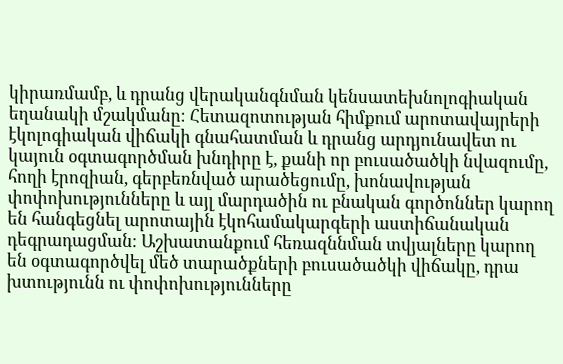կիրառմամբ, և դրանց վերականգնման կենսատեխնոլոգիական եղանակի մշակմանը։ Հետազոտության հիմքում արոտավայրերի էկոլոգիական վիճակի գնահատման և դրանց արդյունավետ ու կայուն օգտագործման խնդիրը է, քանի որ բուսածածկի նվազումը, հողի էրոզիան, գերբեռնված արածեցումը, խոնավության փոփոխությունները և այլ մարդածին ու բնական գործոններ կարող են հանգեցնել արոտային էկոհամակարգերի աստիճանական դեգրադացման։ Աշխատանքում հեռազննման տվյալները կարող են օգտագործվել մեծ տարածքների բուսածածկի վիճակը, դրա խտությունն ու փոփոխությունները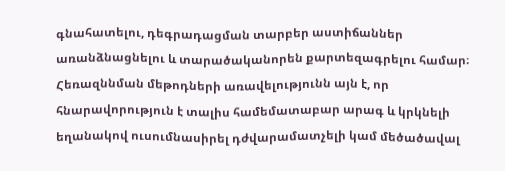գնահատելու, դեգրադացման տարբեր աստիճաններ առանձնացնելու և տարածականորեն քարտեզագրելու համար։ Հեռազննման մեթոդների առավելությունն այն է, որ հնարավորություն է տալիս համեմատաբար արագ և կրկնելի եղանակով ուսումնասիրել դժվարամատչելի կամ մեծածավալ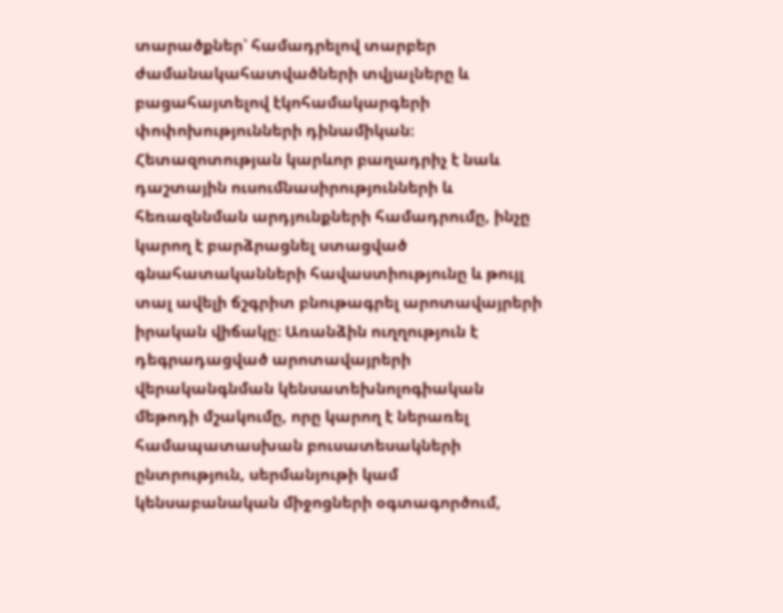տարածքներ՝ համադրելով տարբեր ժամանակահատվածների տվյալները և բացահայտելով էկոհամակարգերի փոփոխությունների դինամիկան։ Հետազոտության կարևոր բաղադրիչ է նաև դաշտային ուսումնասիրությունների և հեռազննման արդյունքների համադրումը, ինչը կարող է բարձրացնել ստացված գնահատականների հավաստիությունը և թույլ տալ ավելի ճշգրիտ բնութագրել արոտավայրերի իրական վիճակը։ Առանձին ուղղություն է դեգրադացված արոտավայրերի վերականգնման կենսատեխնոլոգիական մեթոդի մշակումը, որը կարող է ներառել համապատասխան բուսատեսակների ընտրություն, սերմանյութի կամ կենսաբանական միջոցների օգտագործում,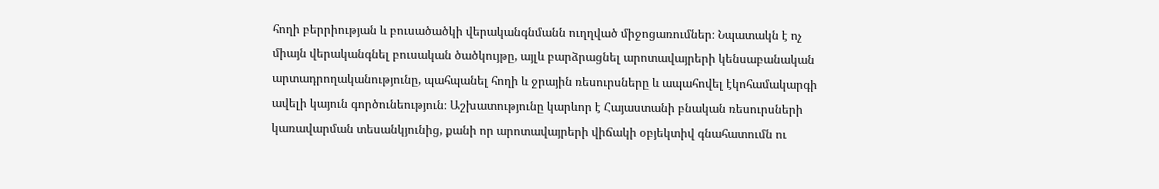հողի բերրիության և բուսածածկի վերականգնմանն ուղղված միջոցառումներ։ Նպատակն է ոչ միայն վերականգնել բուսական ծածկույթը, այլև բարձրացնել արոտավայրերի կենսաբանական արտադրողականությունը, պահպանել հողի և ջրային ռեսուրսները և ապահովել էկոհամակարգի ավելի կայուն գործունեություն։ Աշխատությունը կարևոր է Հայաստանի բնական ռեսուրսների կառավարման տեսանկյունից, քանի որ արոտավայրերի վիճակի օբյեկտիվ գնահատումն ու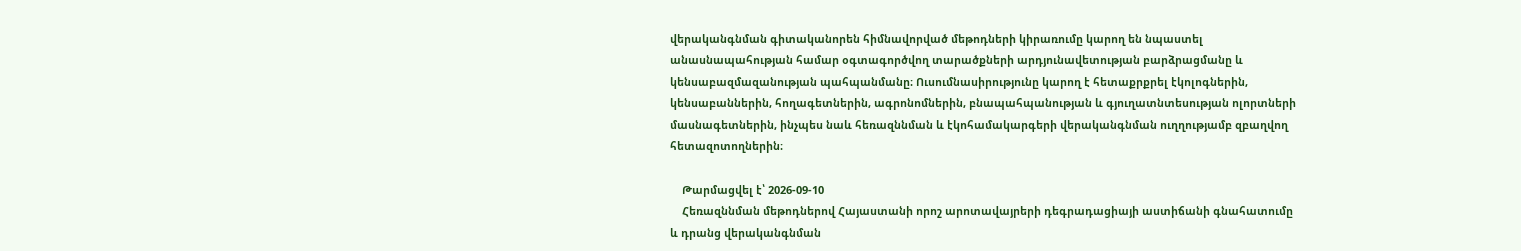վերականգնման գիտականորեն հիմնավորված մեթոդների կիրառումը կարող են նպաստել անասնապահության համար օգտագործվող տարածքների արդյունավետության բարձրացմանը և կենսաբազմազանության պահպանմանը։ Ուսումնասիրությունը կարող է հետաքրքրել էկոլոգներին, կենսաբաններին, հողագետներին, ագրոնոմներին, բնապահպանության և գյուղատնտեսության ոլորտների մասնագետներին, ինչպես նաև հեռազննման և էկոհամակարգերի վերականգնման ուղղությամբ զբաղվող հետազոտողներին։

    Թարմացվել է՝ 2026-09-10
    Հեռազննման մեթոդներով Հայաստանի որոշ արոտավայրերի դեգրադացիայի աստիճանի գնահատումը և դրանց վերականգնման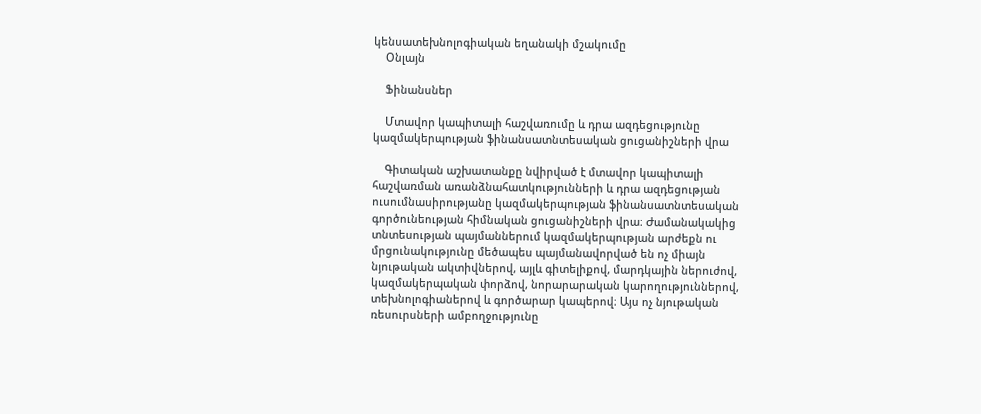կենսատեխնոլոգիական եղանակի մշակումը
    Օնլայն

    Ֆինանսներ

    Մտավոր կապիտալի հաշվառումը և դրա ազդեցությունը կազմակերպության ֆինանսատնտեսական ցուցանիշների վրա

    Գիտական աշխատանքը նվիրված է մտավոր կապիտալի հաշվառման առանձնահատկությունների և դրա ազդեցության ուսումնասիրությանը կազմակերպության ֆինանսատնտեսական գործունեության հիմնական ցուցանիշների վրա։ Ժամանակակից տնտեսության պայմաններում կազմակերպության արժեքն ու մրցունակությունը մեծապես պայմանավորված են ոչ միայն նյութական ակտիվներով, այլև գիտելիքով, մարդկային ներուժով, կազմակերպական փորձով, նորարարական կարողություններով, տեխնոլոգիաներով և գործարար կապերով։ Այս ոչ նյութական ռեսուրսների ամբողջությունը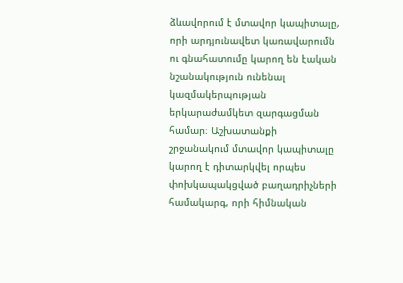ձևավորում է մտավոր կապիտալը, որի արդյունավետ կառավարումն ու գնահատումը կարող են էական նշանակություն ունենալ կազմակերպության երկարաժամկետ զարգացման համար։ Աշխատանքի շրջանակում մտավոր կապիտալը կարող է դիտարկվել որպես փոխկապակցված բաղադրիչների համակարգ, որի հիմնական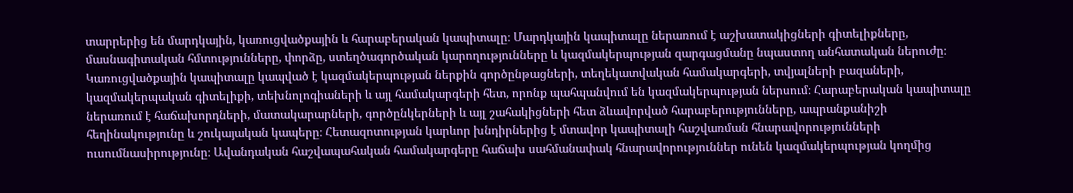տարրերից են մարդկային, կառուցվածքային և հարաբերական կապիտալը։ Մարդկային կապիտալը ներառում է աշխատակիցների գիտելիքները, մասնագիտական հմտությունները, փորձը, ստեղծագործական կարողությունները և կազմակերպության զարգացմանը նպաստող անհատական ներուժը։ Կառուցվածքային կապիտալը կապված է կազմակերպության ներքին գործընթացների, տեղեկատվական համակարգերի, տվյալների բազաների, կազմակերպական գիտելիքի, տեխնոլոգիաների և այլ համակարգերի հետ, որոնք պահպանվում են կազմակերպության ներսում։ Հարաբերական կապիտալը ներառում է հաճախորդների, մատակարարների, գործընկերների և այլ շահակիցների հետ ձևավորված հարաբերությունները, ապրանքանիշի հեղինակությունը և շուկայական կապերը։ Հետազոտության կարևոր խնդիրներից է մտավոր կապիտալի հաշվառման հնարավորությունների ուսումնասիրությունը։ Ավանդական հաշվապահական համակարգերը հաճախ սահմանափակ հնարավորություններ ունեն կազմակերպության կողմից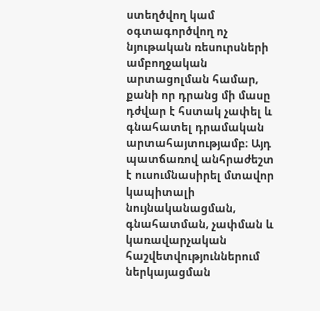ստեղծվող կամ օգտագործվող ոչ նյութական ռեսուրսների ամբողջական արտացոլման համար, քանի որ դրանց մի մասը դժվար է հստակ չափել և գնահատել դրամական արտահայտությամբ։ Այդ պատճառով անհրաժեշտ է ուսումնասիրել մտավոր կապիտալի նույնականացման, գնահատման, չափման և կառավարչական հաշվետվություններում ներկայացման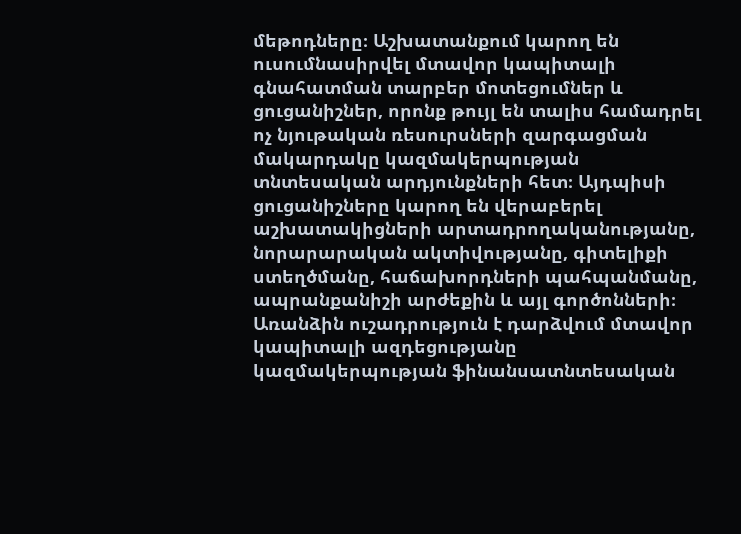մեթոդները։ Աշխատանքում կարող են ուսումնասիրվել մտավոր կապիտալի գնահատման տարբեր մոտեցումներ և ցուցանիշներ, որոնք թույլ են տալիս համադրել ոչ նյութական ռեսուրսների զարգացման մակարդակը կազմակերպության տնտեսական արդյունքների հետ։ Այդպիսի ցուցանիշները կարող են վերաբերել աշխատակիցների արտադրողականությանը, նորարարական ակտիվությանը, գիտելիքի ստեղծմանը, հաճախորդների պահպանմանը, ապրանքանիշի արժեքին և այլ գործոնների։ Առանձին ուշադրություն է դարձվում մտավոր կապիտալի ազդեցությանը կազմակերպության ֆինանսատնտեսական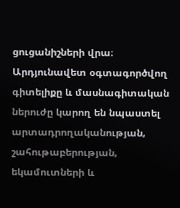ցուցանիշների վրա։ Արդյունավետ օգտագործվող գիտելիքը և մասնագիտական ներուժը կարող են նպաստել արտադրողականության, շահութաբերության, եկամուտների և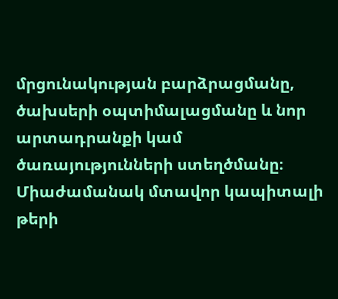մրցունակության բարձրացմանը, ծախսերի օպտիմալացմանը և նոր արտադրանքի կամ ծառայությունների ստեղծմանը։ Միաժամանակ մտավոր կապիտալի թերի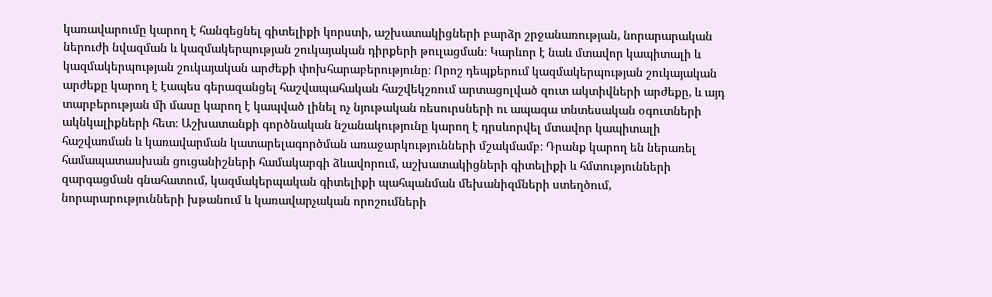կառավարումը կարող է հանգեցնել գիտելիքի կորստի, աշխատակիցների բարձր շրջանառության, նորարարական ներուժի նվազման և կազմակերպության շուկայական դիրքերի թուլացման։ Կարևոր է նաև մտավոր կապիտալի և կազմակերպության շուկայական արժեքի փոխհարաբերությունը։ Որոշ դեպքերում կազմակերպության շուկայական արժեքը կարող է էապես գերազանցել հաշվապահական հաշվեկշռում արտացոլված զուտ ակտիվների արժեքը, և այդ տարբերության մի մասը կարող է կապված լինել ոչ նյութական ռեսուրսների ու ապագա տնտեսական օգուտների ակնկալիքների հետ։ Աշխատանքի գործնական նշանակությունը կարող է դրսևորվել մտավոր կապիտալի հաշվառման և կառավարման կատարելագործման առաջարկությունների մշակմամբ։ Դրանք կարող են ներառել համապատասխան ցուցանիշների համակարգի ձևավորում, աշխատակիցների գիտելիքի և հմտությունների զարգացման գնահատում, կազմակերպական գիտելիքի պահպանման մեխանիզմների ստեղծում, նորարարությունների խթանում և կառավարչական որոշումների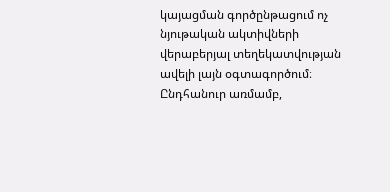կայացման գործընթացում ոչ նյութական ակտիվների վերաբերյալ տեղեկատվության ավելի լայն օգտագործում։ Ընդհանուր առմամբ,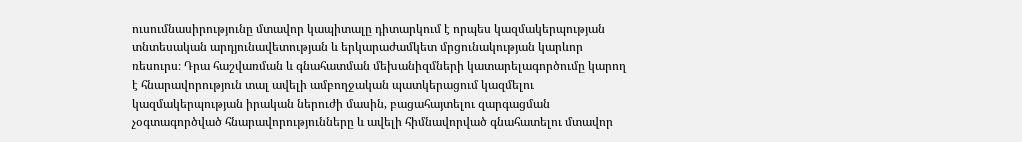ուսումնասիրությունը մտավոր կապիտալը դիտարկում է որպես կազմակերպության տնտեսական արդյունավետության և երկարաժամկետ մրցունակության կարևոր ռեսուրս։ Դրա հաշվառման և գնահատման մեխանիզմների կատարելագործումը կարող է հնարավորություն տալ ավելի ամբողջական պատկերացում կազմելու կազմակերպության իրական ներուժի մասին, բացահայտելու զարգացման չօգտագործված հնարավորությունները և ավելի հիմնավորված գնահատելու մտավոր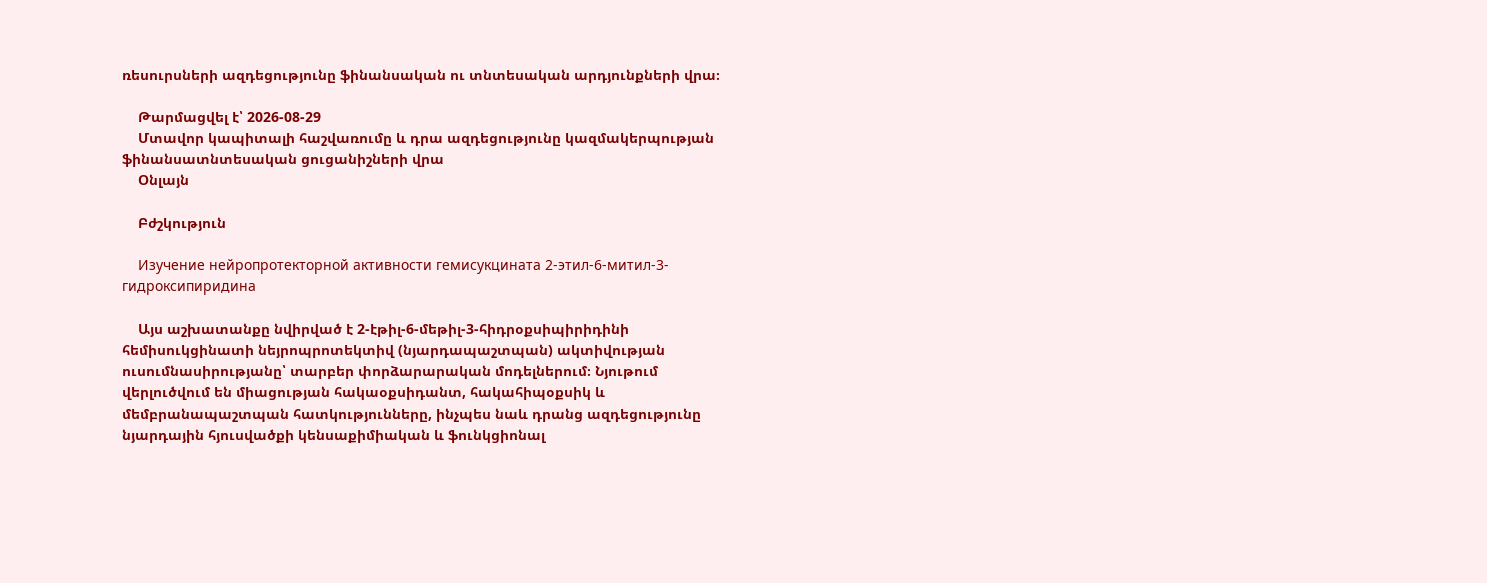ռեսուրսների ազդեցությունը ֆինանսական ու տնտեսական արդյունքների վրա։

    Թարմացվել է՝ 2026-08-29
    Մտավոր կապիտալի հաշվառումը և դրա ազդեցությունը կազմակերպության ֆինանսատնտեսական ցուցանիշների վրա
    Օնլայն

    Բժշկություն

    Изучение нейропротекторной активности гемисукцината 2-этил-6-митил-3-гидроксипиридина

    Այս աշխատանքը նվիրված է 2-էթիլ-6-մեթիլ-3-հիդրօքսիպիրիդինի հեմիսուկցինատի նեյրոպրոտեկտիվ (նյարդապաշտպան) ակտիվության ուսումնասիրությանը՝ տարբեր փորձարարական մոդելներում։ Նյութում վերլուծվում են միացության հակաօքսիդանտ, հակահիպօքսիկ և մեմբրանապաշտպան հատկությունները, ինչպես նաև դրանց ազդեցությունը նյարդային հյուսվածքի կենսաքիմիական և ֆունկցիոնալ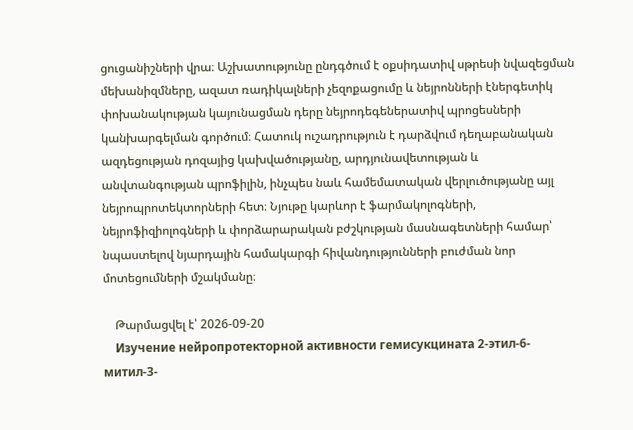ցուցանիշների վրա։ Աշխատությունը ընդգծում է օքսիդատիվ սթրեսի նվազեցման մեխանիզմները, ազատ ռադիկալների չեզոքացումը և նեյրոնների էներգետիկ փոխանակության կայունացման դերը նեյրոդեգեներատիվ պրոցեսների կանխարգելման գործում։ Հատուկ ուշադրություն է դարձվում դեղաբանական ազդեցության դոզայից կախվածությանը, արդյունավետության և անվտանգության պրոֆիլին, ինչպես նաև համեմատական վերլուծությանը այլ նեյրոպրոտեկտորների հետ։ Նյութը կարևոր է ֆարմակոլոգների, նեյրոֆիզիոլոգների և փորձարարական բժշկության մասնագետների համար՝ նպաստելով նյարդային համակարգի հիվանդությունների բուժման նոր մոտեցումների մշակմանը։

    Թարմացվել է՝ 2026-09-20
    Изучение нейропротекторной активности гемисукцината 2-этил-6-митил-3-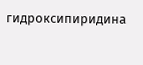гидроксипиридина